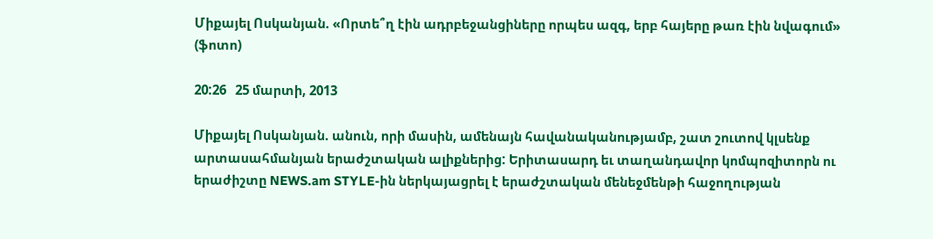Միքայել Ոսկանյան. «Որտե՞ղ էին ադրբեջանցիները որպես ազգ, երբ հայերը թառ էին նվագում» (ֆոտո)

20:26   25 մարտի, 2013

Միքայել Ոսկանյան. անուն, որի մասին, ամենայն հավանականությամբ, շատ շուտով կլսենք արտասահմանյան երաժշտական ալիքներից: Երիտասարդ եւ տաղանդավոր կոմպոզիտորն ու երաժիշտը NEWS.am STYLE-ին ներկայացրել է երաժշտական մենեջմենթի հաջողության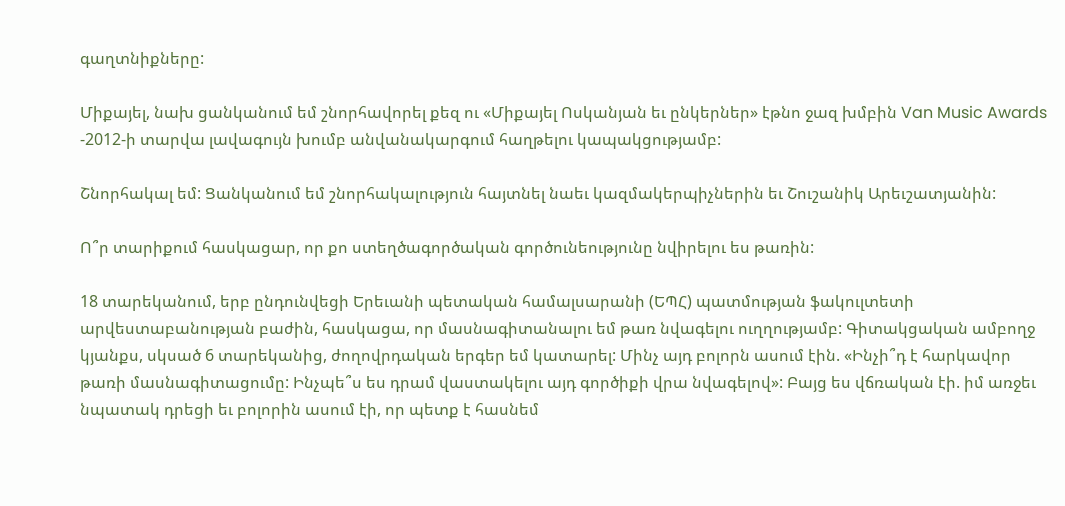գաղտնիքները:

Միքայել, նախ ցանկանում եմ շնորհավորել քեզ ու «Միքայել Ոսկանյան եւ ընկերներ» էթնո ջազ խմբին Van Music Awards -2012-ի տարվա լավագույն խումբ անվանակարգում հաղթելու կապակցությամբ:

Շնորհակալ եմ: Ցանկանում եմ շնորհակալություն հայտնել նաեւ կազմակերպիչներին եւ Շուշանիկ Արեւշատյանին:

Ո՞ր տարիքում հասկացար, որ քո ստեղծագործական գործունեությունը նվիրելու ես թառին:

18 տարեկանում, երբ ընդունվեցի Երեւանի պետական համալսարանի (ԵՊՀ) պատմության ֆակուլտետի արվեստաբանության բաժին, հասկացա, որ մասնագիտանալու եմ թառ նվագելու ուղղությամբ: Գիտակցական ամբողջ կյանքս, սկսած 6 տարեկանից, ժողովրդական երգեր եմ կատարել: Մինչ այդ բոլորն ասում էին. «Ինչի՞դ է հարկավոր թառի մասնագիտացումը: Ինչպե՞ս ես դրամ վաստակելու այդ գործիքի վրա նվագելով»: Բայց ես վճռական էի. իմ առջեւ նպատակ դրեցի եւ բոլորին ասում էի, որ պետք է հասնեմ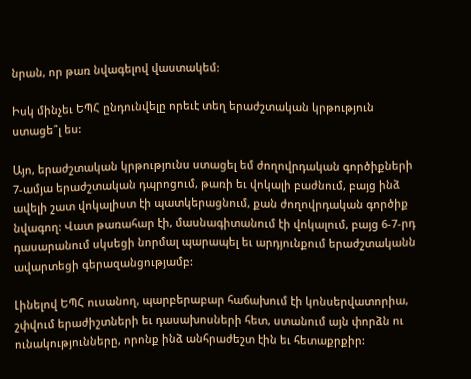նրան, որ թառ նվագելով վաստակեմ:

Իսկ մինչեւ ԵՊՀ ընդունվելը որեւէ տեղ երաժշտական կրթություն ստացե՞լ ես:

Այո, երաժշտական կրթությունս ստացել եմ ժողովրդական գործիքների 7-ամյա երաժշտական դպրոցում, թառի եւ վոկալի բաժնում, բայց ինձ ավելի շատ վոկալիստ էի պատկերացնում, քան ժողովրդական գործիք նվագող: Վատ թառահար էի, մասնագիտանում էի վոկալում, բայց 6-7-րդ դասարանում սկսեցի նորմալ պարապել եւ արդյունքում երաժշտականն ավարտեցի գերազանցությամբ:

Լինելով ԵՊՀ ուսանող, պարբերաբար հաճախում էի կոնսերվատորիա, շփվում երաժիշտների եւ դասախոսների հետ, ստանում այն փորձն ու ունակությունները, որոնք ինձ անհրաժեշտ էին եւ հետաքրքիր: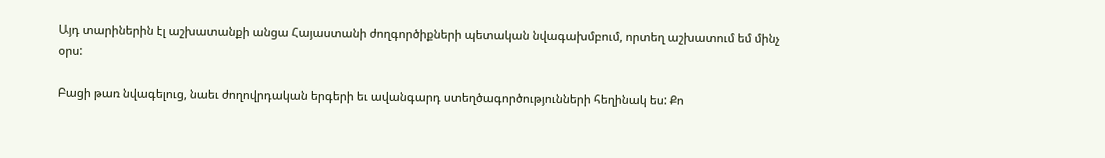Այդ տարիներին էլ աշխատանքի անցա Հայաստանի ժողգործիքների պետական նվագախմբում, որտեղ աշխատում եմ մինչ օրս:

Բացի թառ նվագելուց, նաեւ ժողովրդական երգերի եւ ավանգարդ ստեղծագործությունների հեղինակ ես: Քո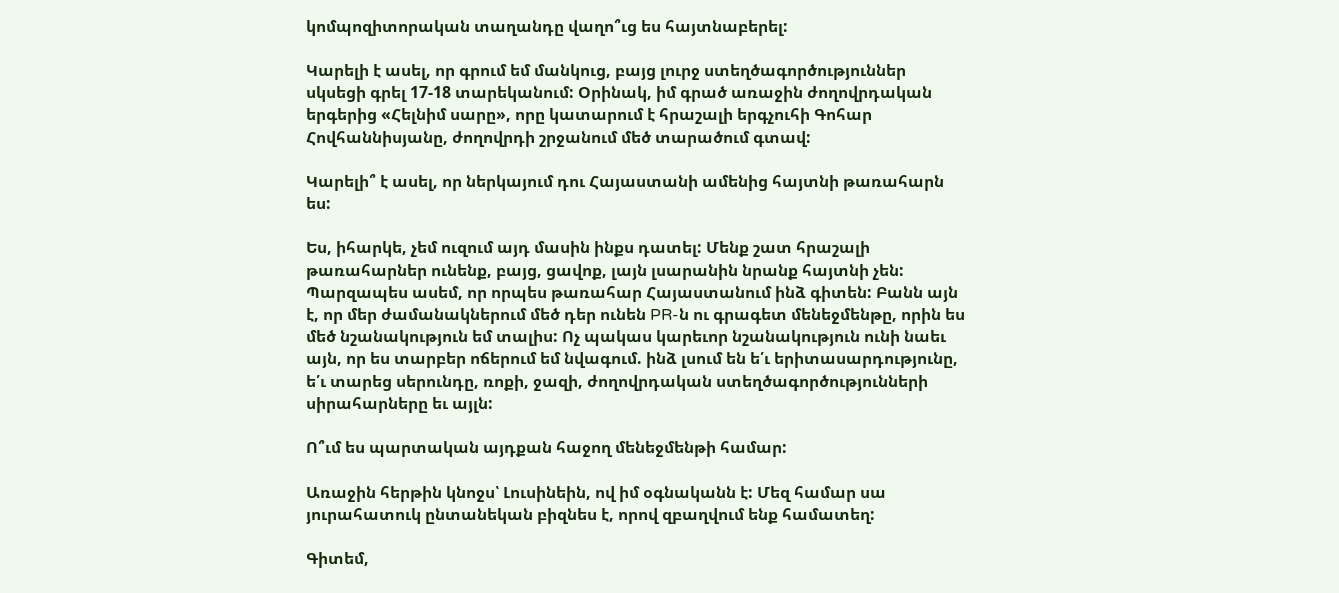կոմպոզիտորական տաղանդը վաղո՞ւց ես հայտնաբերել:

Կարելի է ասել, որ գրում եմ մանկուց, բայց լուրջ ստեղծագործություններ սկսեցի գրել 17-18 տարեկանում: Օրինակ, իմ գրած առաջին ժողովրդական երգերից «Հելնիմ սարը», որը կատարում է հրաշալի երգչուհի Գոհար Հովհաննիսյանը, ժողովրդի շրջանում մեծ տարածում գտավ:

Կարելի՞ է ասել, որ ներկայում դու Հայաստանի ամենից հայտնի թառահարն ես:

Ես, իհարկե, չեմ ուզում այդ մասին ինքս դատել: Մենք շատ հրաշալի թառահարներ ունենք, բայց, ցավոք, լայն լսարանին նրանք հայտնի չեն: Պարզապես ասեմ, որ որպես թառահար Հայաստանում ինձ գիտեն: Բանն այն է, որ մեր ժամանակներում մեծ դեր ունեն PR-ն ու գրագետ մենեջմենթը, որին ես մեծ նշանակություն եմ տալիս: Ոչ պակաս կարեւոր նշանակություն ունի նաեւ այն, որ ես տարբեր ոճերում եմ նվագում. ինձ լսում են ե՛ւ երիտասարդությունը, ե՛ւ տարեց սերունդը, ռոքի, ջազի, ժողովրդական ստեղծագործությունների սիրահարները եւ այլն:

Ո՞ւմ ես պարտական այդքան հաջող մենեջմենթի համար:

Առաջին հերթին կնոջս՝ Լուսինեին, ով իմ օգնականն է: Մեզ համար սա յուրահատուկ ընտանեկան բիզնես է, որով զբաղվում ենք համատեղ:

Գիտեմ,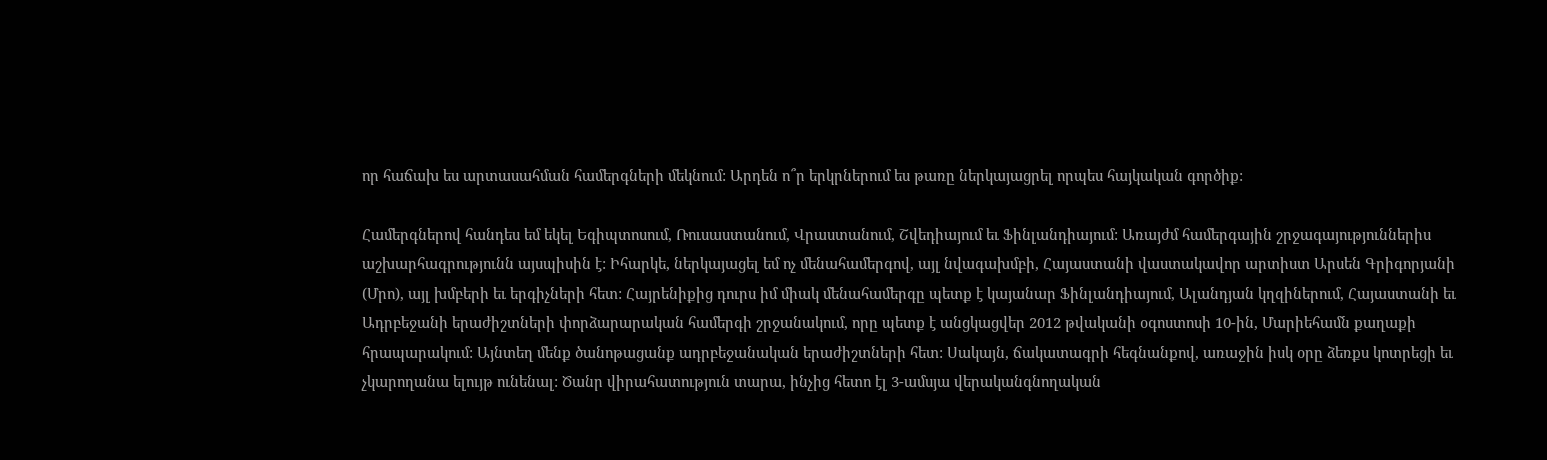որ հաճախ ես արտասահման համերգների մեկնում: Արդեն ո՞ր երկրներում ես թառը ներկայացրել որպես հայկական գործիք:

Համերգներով հանդես եմ եկել Եգիպտոսում, Ռուսաստանում, Վրաստանում, Շվեդիայում եւ Ֆինլանդիայում: Առայժմ համերգային շրջագայություններիս աշխարհագրությունն այսպիսին է: Իհարկե, ներկայացել եմ ոչ մենահամերգով, այլ նվագախմբի, Հայաստանի վաստակավոր արտիստ Արսեն Գրիգորյանի (Մրո), այլ խմբերի եւ երգիչների հետ: Հայրենիքից դուրս իմ միակ մենահամերգը պետք է կայանար Ֆինլանդիայում, Ալանդյան կղզիներում, Հայաստանի եւ Ադրբեջանի երաժիշտների փորձարարական համերգի շրջանակում, որը պետք է անցկացվեր 2012 թվականի օգոստոսի 10-ին, Մարիեհամն քաղաքի հրապարակում: Այնտեղ մենք ծանոթացանք ադրբեջանական երաժիշտների հետ: Սակայն, ճակատագրի հեգնանքով, առաջին իսկ օրը ձեռքս կոտրեցի եւ չկարողանա ելույթ ունենալ: Ծանր վիրահատություն տարա, ինչից հետո էլ 3-ամսյա վերականգնողական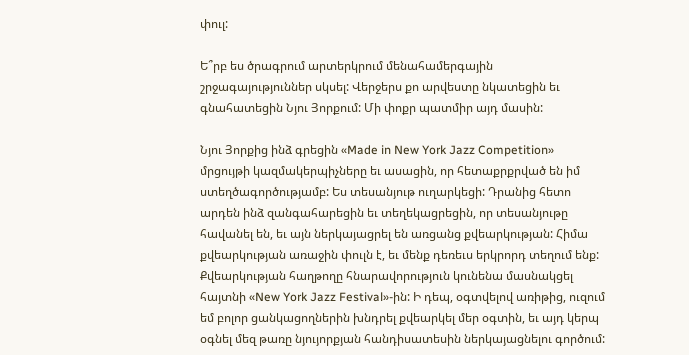փուլ:

Ե՞րբ ես ծրագրում արտերկրում մենահամերգային շրջագայություններ սկսել: Վերջերս քո արվեստը նկատեցին եւ գնահատեցին Նյու Յորքում: Մի փոքր պատմիր այդ մասին:

Նյու Յորքից ինձ գրեցին «Made in New York Jazz Competition» մրցույթի կազմակերպիչները եւ ասացին, որ հետաքրքրված են իմ ստեղծագործությամբ: Ես տեսանյութ ուղարկեցի: Դրանից հետո արդեն ինձ զանգահարեցին եւ տեղեկացրեցին, որ տեսանյութը հավանել են, եւ այն ներկայացրել են առցանց քվեարկության: Հիմա քվեարկության առաջին փուլն է, եւ մենք դեռեւս երկրորդ տեղում ենք: Քվեարկության հաղթողը հնարավորություն կունենա մասնակցել հայտնի «New York Jazz Festival»-ին: Ի դեպ, օգտվելով առիթից, ուզում եմ բոլոր ցանկացողներին խնդրել քվեարկել մեր օգտին, եւ այդ կերպ օգնել մեզ թառը նյույորքյան հանդիսատեսին ներկայացնելու գործում: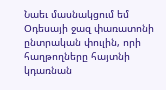Նաեւ մասնակցում եմ Օդեսայի ջազ փառատոնի ընտրական փուլին, որի հաղթողները հայտնի կդառնան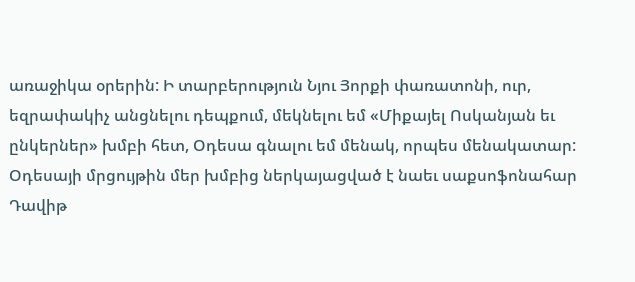առաջիկա օրերին: Ի տարբերություն Նյու Յորքի փառատոնի, ուր, եզրափակիչ անցնելու դեպքում, մեկնելու եմ «Միքայել Ոսկանյան եւ ընկերներ» խմբի հետ, Օդեսա գնալու եմ մենակ, որպես մենակատար: Օդեսայի մրցույթին մեր խմբից ներկայացված է նաեւ սաքսոֆոնահար Դավիթ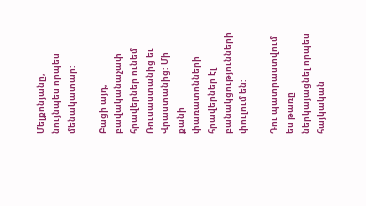Մելքոնյանը, նույնպես որպես մենակատար:

Բացի այդ, բավականաչափ հրավերներ ունեմ Ռուսաստանից եւ Վրաստանից: Մի քանի փառատոնների հրավերներ էլ բանակցությունների փուլում են:

Դու պատրաստվում ես թառը ներկայացնել որպես հայկական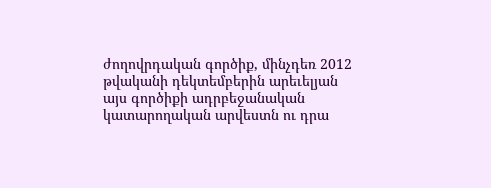ժողովրդական գործիք, մինչդեռ 2012 թվականի դեկտեմբերին արեւելյան այս գործիքի ադրբեջանական կատարողական արվեստն ու դրա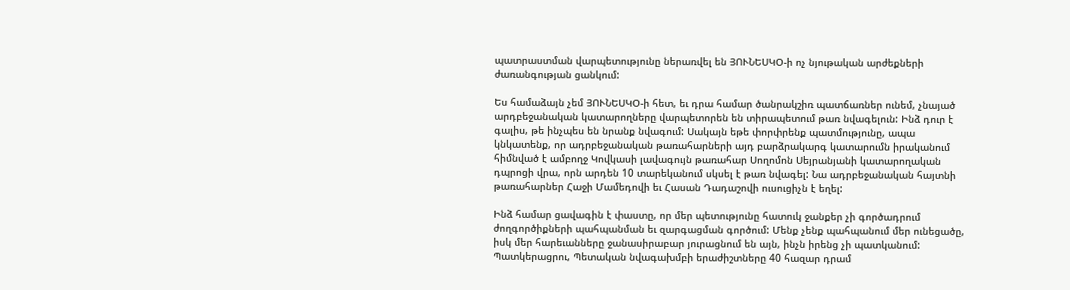պատրաստման վարպետությունը ներառվել են ՅՈՒՆԵՍԿՕ-ի ոչ նյութական արժեքների ժառանգության ցանկում:

Ես համաձայն չեմ ՅՈՒՆԵՍԿՕ-ի հետ, եւ դրա համար ծանրակշիռ պատճառներ ունեմ, չնայած արդբեջանական կատարողները վարպետորեն են տիրապետում թառ նվագելուն: Ինձ դուր է գալիս, թե ինչպես են նրանք նվագում: Սակայն եթե փորփրենք պատմությունը, ապա կնկատենք, որ ադրբեջանական թառահարների այդ բարձրակարգ կատարումն իրականում հիմնված է ամբողջ Կովկասի լավագույն թառահար Սողոմոն Սեյրանյանի կատարողական դպրոցի վրա, որն արդեն 10 տարեկանում սկսել է թառ նվագել: Նա ադրբեջանական հայտնի թառահարներ Հաջի Մամեդովի եւ Հասան Դադաշովի ուսուցիչն է եղել:

Ինձ համար ցավագին է փաստը, որ մեր պետությունը հատուկ ջանքեր չի գործադրում ժողգործիքների պահպանման եւ զարգացման գործում: Մենք չենք պահպանում մեր ունեցածը, իսկ մեր հարեւանները ջանասիրաբար յուրացնում են այն, ինչն իրենց չի պատկանում: Պատկերացրու, Պետական նվագախմբի երաժիշտները 40 հազար դրամ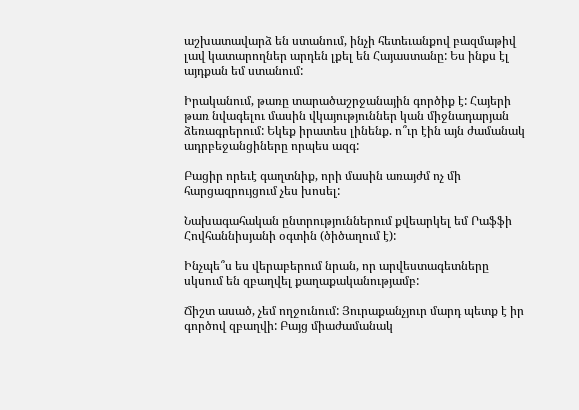աշխատավարձ են ստանում, ինչի հետեւանքով բազմաթիվ լավ կատարողներ արդեն լքել են Հայաստանը: Ես ինքս էլ այդքան եմ ստանում:

Իրականում, թառը տարածաշրջանային գործիք է: Հայերի թառ նվագելու մասին վկայություններ կան միջնադարյան ձեռագրերում: Եկեք իրատես լինենք. ո՞ւր էին այն ժամանակ ադրբեջանցիները որպես ազգ:

Բացիր որեւէ գաղտնիք, որի մասին առայժմ ոչ մի հարցազրույցում չես խոսել:

Նախագահական ընտրություններում քվեարկել եմ Րաֆֆի Հովհաննիսյանի օգտին (ծիծաղում է):

Ինչպե՞ս ես վերաբերում նրան, որ արվեստագետները սկսում են զբաղվել քաղաքականությամբ:

Ճիշտ ասած, չեմ ողջունում: Յուրաքանչյուր մարդ պետք է իր գործով զբաղվի: Բայց միաժամանակ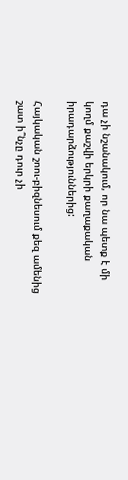դա չի նշանակում, որ նա պետք է մի կողմ քաշվի երկրի քաղաքական իրադարձություններից:

Հայկական շոու-բիզնեսում քեզ ամենից շատ ի՞նչը դուր չի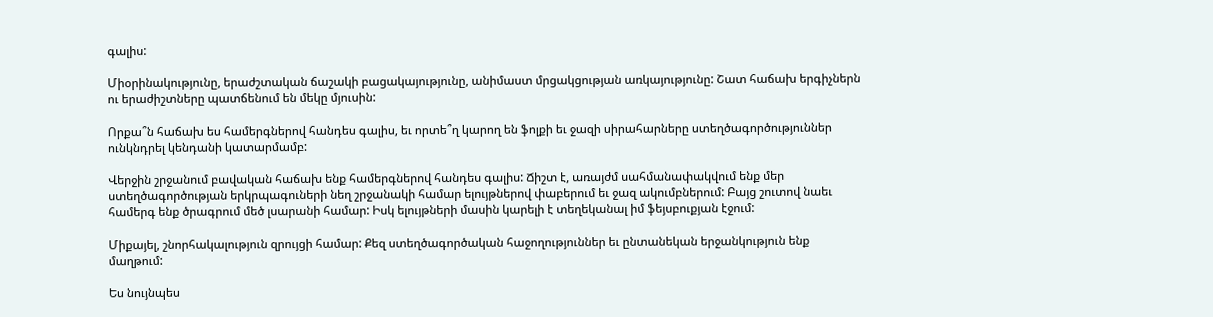գալիս:

Միօրինակությունը, երաժշտական ճաշակի բացակայությունը, անիմաստ մրցակցության առկայությունը: Շատ հաճախ երգիչներն ու երաժիշտները պատճենում են մեկը մյուսին:

Որքա՞ն հաճախ ես համերգներով հանդես գալիս, եւ որտե՞ղ կարող են ֆոլքի եւ ջազի սիրահարները ստեղծագործություններ ունկնդրել կենդանի կատարմամբ:

Վերջին շրջանում բավական հաճախ ենք համերգներով հանդես գալիս: Ճիշտ է, առայժմ սահմանափակվում ենք մեր ստեղծագործության երկրպագուների նեղ շրջանակի համար ելույթներով փաբերում եւ ջազ ակումբներում: Բայց շուտով նաեւ համերգ ենք ծրագրում մեծ լսարանի համար: Իսկ ելույթների մասին կարելի է տեղեկանալ իմ ֆեյսբուքյան էջում:

Միքայել, շնորհակալություն զրույցի համար: Քեզ ստեղծագործական հաջողություններ եւ ընտանեկան երջանկություն ենք մաղթում:

Ես նույնպես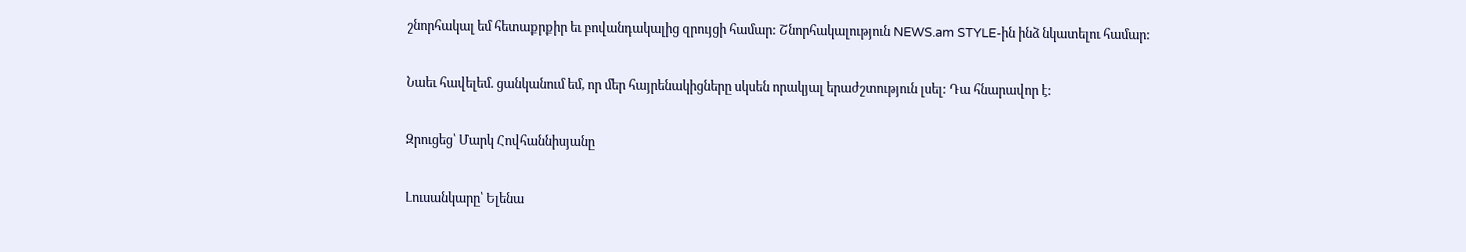շնորհակալ եմ հետաքրքիր եւ բովանդակալից զրույցի համար: Շնորհակալություն NEWS.am STYLE-ին ինձ նկատելու համար:

Նաեւ հավելեմ. ցանկանում եմ, որ մեր հայրենակիցները սկսեն որակյալ երաժշտություն լսել: Դա հնարավոր է:

Զրուցեց՝ Մարկ Հովհաննիսյանը

Լուսանկարը՝ Ելենա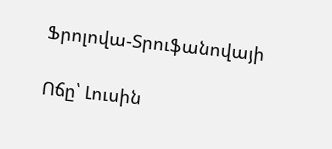Ֆրոլովա-Տրուֆանովայի

Ոճը՝ Լուսին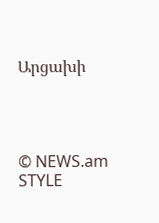Արցախի




© NEWS.am STYLE